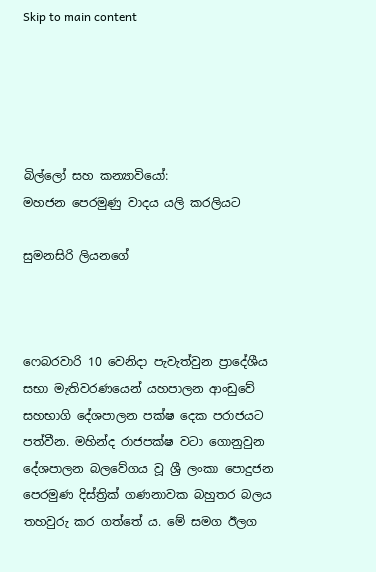Skip to main content





බිල්ලෝ සහ කන්‍යාවියෝ:
මහජන පෙරමුණු වාදය යලි කරලියට

සුමනසිරි ලියනගේ



ෆෙබරවාරි 10 වෙනිදා පැවැත්වුන ප්‍රාදේශීය සභා මැතිවරණයෙන් යහපාලන ආංඩුවේ සහභාගි දේශපාලන පක්ෂ දෙක පරාජයට පත්වීන. මහින්ද රාජපක්ෂ වටා ගොනුවුන දේශපාලන බලවේගය වූ ශ්‍රී ලංකා පොදුජන පෙරමුණ දිස්ත්‍රික් ගණනාවක බහුතර බලය තහවුරු කර ගත්තේ ය. මේ සමග ඊලග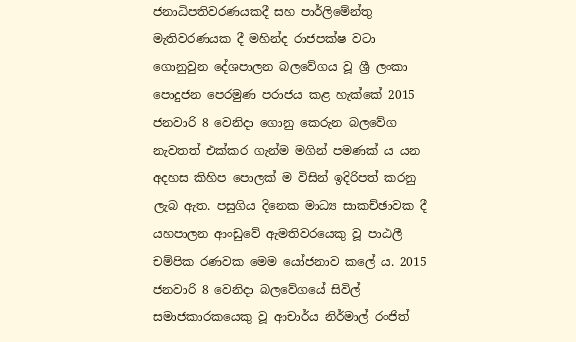ජනාධිපතිවරණයකදී සහ පාර්ලිමේන්තු මැතිවරණයක දී මහින්ද රාජපක්ෂ වටා ගොනුවුන දේශපාලන බලවේගය වූ ශ්‍රී ලංකා පොදුජන පෙරමුණ පරාජය කළ හැක්කේ 2015 ජනවාරි 8 වෙනිදා ගොනු කෙරුන බලවේග නැවතත් එක්කර ගැන්ම මගින් පමණක් ය යන අදහස කිහිප පොලක් ම විසින් ඉදිරිපත් කරනු ලැබ ඇත. පසුගිය දිනෙක මාධ්‍ය සාකච්ඡාවක දී යහපාලන ආංඩුවේ ඇමතිවරයෙකු වූ පාඨලී චම්පික රණවක මෙම යෝජනාව කලේ ය. 2015 ජනවාරි 8 වෙනිදා බලවේගයේ සිවිල් සමාජකාරකයෙකු වූ ආචාර්ය නිර්මාල් රංජිත්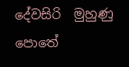දේවසිරි  මුහුණු පොතේ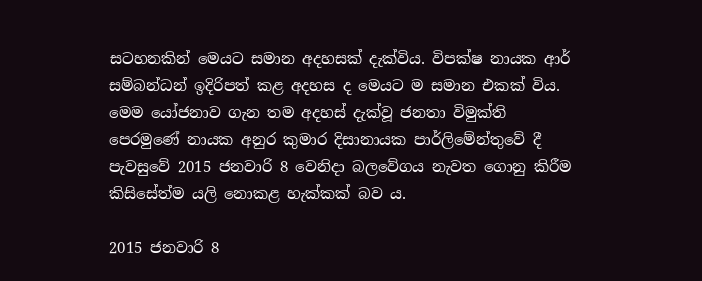සටහනකින් මෙයට සමාන අදහසක් දැක්විය. විපක්ෂ නායක ආර් සම්බන්ධන් ඉදිරිපත් කළ අදහස ද මෙයට ම සමාන එකක් විය. මෙම යෝජනාව ගැන තම අදහස් දැක්වූ ජනතා විමුක්ති පෙරමුණේ නායක අනුර කුමාර දිසානායක පාර්ලිමේන්තුවේ දී පැවසුවේ 2015 ජනවාරි 8 වෙනිදා බලවේගය නැවත ගොනු කිරීම කිසිසේත්ම යලි නොකළ හැක්කක් බව ය.

2015 ජනවාරි 8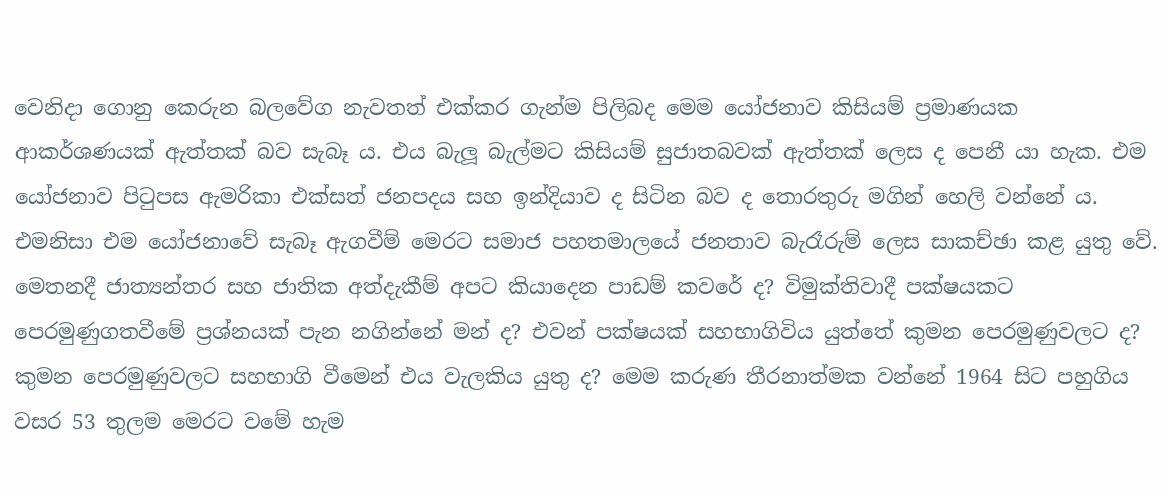වෙනිදා ගොනු කෙරුන බලවේග නැවතත් එක්කර ගැන්ම පිලිබද මෙම යෝජනාව කිසියම් ප්‍රමාණයක ආකර්ශණයක් ඇත්තක් බව සැබෑ ය. එය බැලූ බැල්මට කිසියම් සුජාතබවක් ඇත්තක් ලෙස ද පෙනී යා හැක. එම යෝජනාව පිටුපස ඇමරිකා එක්සත් ජනපදය සහ ඉන්දියාව ද සිටින බව ද තොරතුරු මගින් හෙලි වන්නේ ය. එමනිසා එම යෝජනාවේ සැබෑ ඇගවීම් මෙරට සමාජ පහතමාලයේ ජනතාව බැරෑරුම් ලෙස සාකච්ඡා කළ යුතු වේ. මෙතනදී ජාත්‍යන්තර සහ ජාතික අත්දැකීම් අපට කියාදෙන පාඩම් කවරේ ද? විමුක්තිවාදී පක්ෂයකට පෙරමුණුගතවීමේ ප්‍රශ්නයක් පැන නගින්නේ මන් ද? එවන් පක්ෂයක් සහභාගිවිය යුත්තේ කුමන පෙරමුණුවලට ද? කුමන පෙරමුණුවලට සහභාගි වීමෙන් එය වැලකිය යුතු ද? මෙම කරුණ තීරනාත්මක වන්නේ 1964 සිට පහුගිය වසර 53 තුලම මෙරට වමේ හැම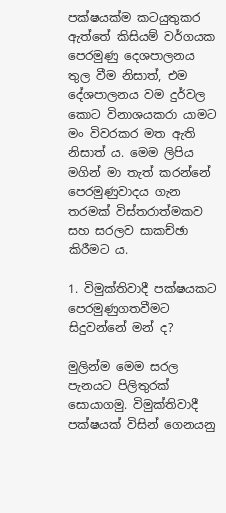පක්ෂයක්ම කටයුතුකර ඇත්තේ කිසියම් වර්ගයක පෙරමුණු දෙශපාලනය තුල වීම නිසාත්, එම දේශපාලනය වම දුර්වල කොට විනාශයකරා යාමට මං විවරකර මත ඇති නිසාත් ය. මෙම ලිපිය මගින් මා තැත් කරන්නේ පෙරමුණුවාදය ගැන තරමක් විස්තරාත්මකව සහ සරලව සාකච්ඡා කිරීමට ය.

1. විමුක්තිවාදී පක්ෂයකට පෙරමුණුගතවීමට සිදුවන්නේ මන් ද?

මුලින්ම මෙම සරල පැනයට පිලිතුරක් සොයාගමු. විමුක්තිවාදී පක්ෂයක් විසින් ගෙනයනු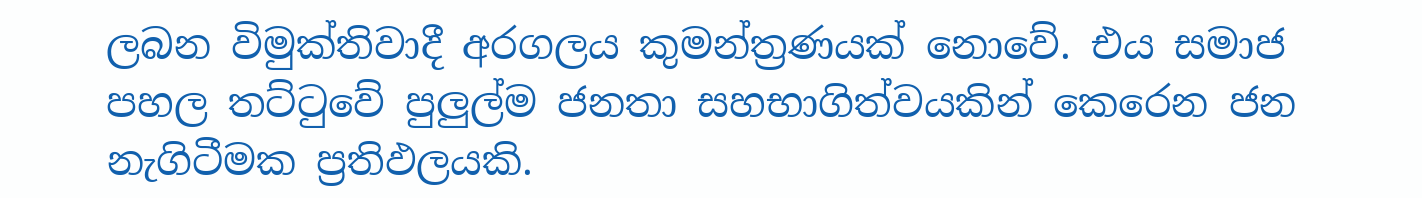ලබන විමුක්තිවාදී අරගලය කුමන්ත්‍රණයක් නොවේ. එය සමාජ පහල තට්ටුවේ පුලුල්ම ජනතා සහභාගිත්වයකින් කෙරෙන ජන නැගිටීමක ප්‍රතිඵලයකි.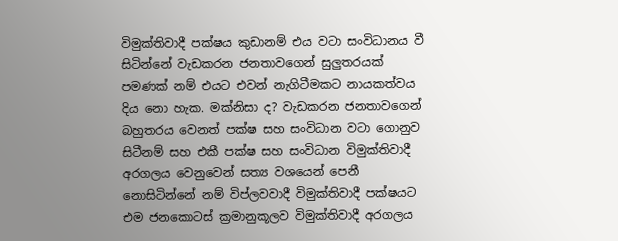විමුක්තිවාදී පක්ෂය කුඩානම් එය වටා සංවිධානය වී සිටින්නේ වැඩකරන ජනතාවගෙන් සුලුතරයක් පමණක් නම් එයට එවන් නැගිටීමකට නායකත්වය දිය නො හැක. මක්නිසා ද? වැඩකරන ජනතාවගෙන් බහුතරය වෙනත් පක්ෂ සහ සංවිධාන වටා ගොනුව සිටීනම් සහ එකී පක්ෂ සහ සංවිධාන විමුක්තිවාදී අරගලය වෙනුවෙන් සත්‍ය වශයෙන් පෙනී නොසිටින්නේ නම් විප්ලවවාදී විමුක්තිවාදී පක්ෂයට එම ජනකොටස් ක්‍රමානුකූලව විමුක්තිවාදී අරගලය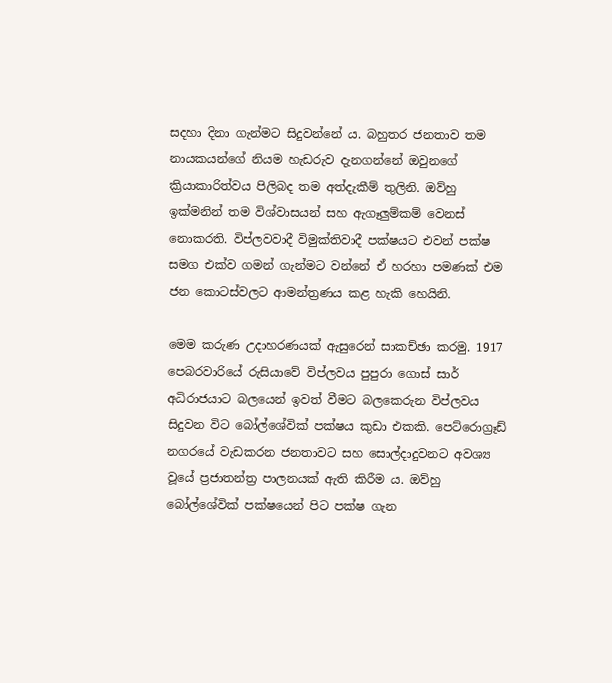සදහා දිනා ගැන්මට සිදුවන්නේ ය. බහුතර ජනතාව තම නායකයන්ගේ නියම හැඩරුව දැනගන්නේ ඔවුනගේ ක්‍රියාකාරිත්වය පිලිබද තම අත්දැකීම් තුලිනි. ඔව්හු ඉක්මනින් තම විශ්වාසයන් සහ ඇගෑලුම්කම් වෙනස් නොකරති. විප්ලවවාදී විමුක්තිවාදී පක්ෂයට එවන් පක්ෂ සමග එක්ව ගමන් ගැන්මට වන්නේ ඒ හරහා පමණක් එම ජන කොටස්වලට ආමන්ත්‍රණය කළ හැකි හෙයිනි.

මෙම කරුණ උදාහරණයක් ඇසුරෙන් සාකච්ඡා කරමු. 1917 පෙබරවාරියේ රුසියාවේ විප්ලවය පුපුරා ගොස් සාර් අධිරාජයාට බලයෙන් ඉවත් වීමට බලකෙරුන විප්ලවය සිදුවන විට බෝල්ශේවික් පක්ෂය කුඩා එකකි. පෙට්රොග්‍රෑඩ් නගරයේ වැඩකරන ජනතාවට සහ සොල්දාදුවනට අවශ්‍ය වූයේ ප්‍රජාතන්ත්‍ර පාලනයක් ඇති කිරීම ය. ඔව්හු බෝල්ශේවික් පක්ෂයෙන් පිට පක්ෂ ගැන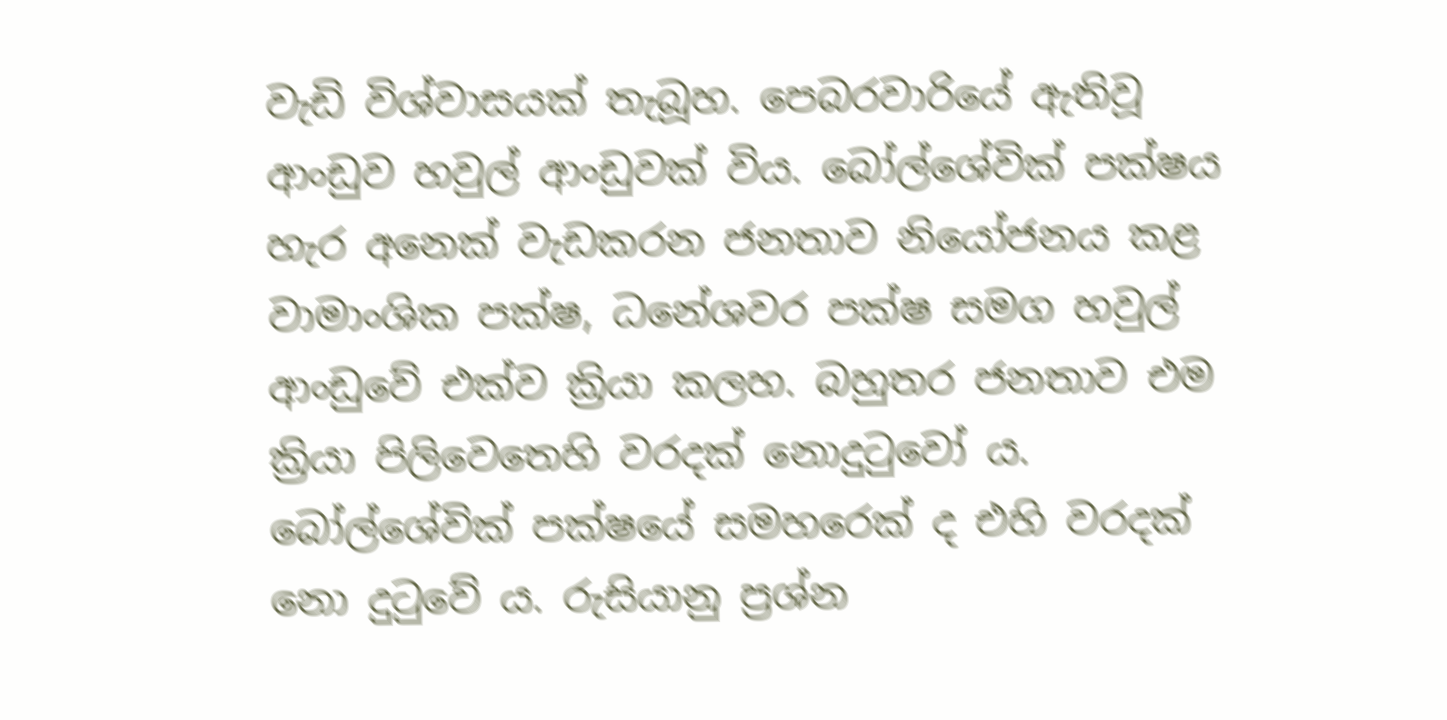වැඩි විශ්වාසයක් තැබූහ. පෙබරවාරියේ ඇතිවූ ආංඩුව හවුල් ආංඩුවක් විය. බෝල්ශේවික් පක්ෂය හැර අනෙක් වැඩකරන ජනතාව නියෝජනය කළ වාමාංශික පක්ෂ, ධනේශවර පක්ෂ සමග හවුල් ආංඩුවේ එක්ව ක්‍රියා කලහ. බහුතර ජනතාව එම ක්‍රියා පිලිවෙතෙහි වරදක් නොදුටුවෝ ය. බෝල්ශේවික් පක්ෂයේ සමහරෙක් ද එහි වරදක් නො දුටුවේ ය. රුසියානු ප්‍රශ්න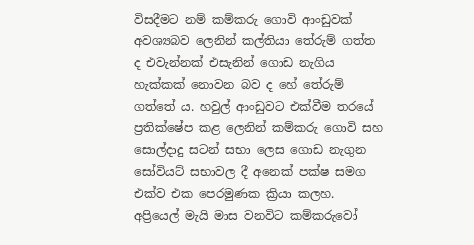විසදීමට නම් කම්කරු ගොවි ආංඩුවක් අවශ්‍යබව ලෙනින් කල්තියා තේරුම් ගත්ත ද එවැන්නක් එසැනින් ගොඩ නැගිය හැක්කක් නොවන බව ද හේ තේරුම් ගත්තේ ය. හවුල් ආංඩුවට එක්වීම තරයේ ප්‍රතික්ෂේප කළ ලෙනින් කම්කරු ගොවි සහ සොල්දාදු සටන් සභා ලෙස ගොඩ නැගුන සෝවියට් සභාවල දී අනෙක් පක්ෂ සමග එක්ව එක පෙරමුණක ක්‍රියා කලහ. අප්‍රියෙල් මැයි මාස වනවිට කම්කරුවෝ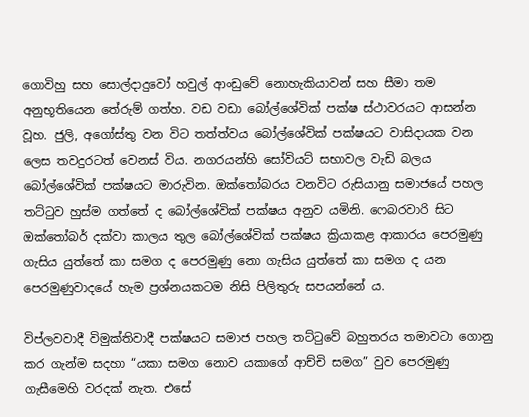ගොවිහු සහ සොල්දාදුවෝ හවුල් ආංඩුවේ නොහැකියාවන් සහ සීමා තම අනුභූතියෙන තේරුම් ගත්හ. වඩ වඩා බෝල්ශේවික් පක්ෂ ස්ථාවරයට ආසන්න වූහ. ජුලි, අගෝස්තු වන විට තත්ත්වය බෝල්ශේවික් පක්ෂයට වාසිදායක වන ලෙස තවදුරටත් වෙනස් විය. නගරයන්හි සෝවියට් සභාවල වැඩි බලය බෝල්ශේවික් පක්ෂයට මාරුවින. ඔක්තෝබරය වනවිට රුසියානු සමාජයේ පහල තට්ටුව හුස්ම ගත්තේ ද බෝල්ශේවික් පක්ෂය අනුව යමිනි. ෆෙබරවාරි සිට ඔක්තෝබර් දක්වා කාලය තුල බෝල්ශේවික් පක්ෂය ක්‍රියාකළ ආකාරය පෙරමුණු ගැසිය යුත්තේ කා සමග ද පෙරමුණු නො ගැසිය යුත්තේ කා සමග ද යන පෙරමුණුවාදයේ හැම ප්‍රශ්නයකටම නිසි පිලිතුරු සපයන්නේ ය.

විප්ලවවාදී විමුක්තිවාදී පක්ෂයට සමාජ පහල තට්ටුවේ බහුතරය තමාවටා ගොනු කර ගැන්ම සදහා “යකා සමග නොව යකාගේ ආච්චි සමග” වුව පෙරමුණු ගැසීමෙහි වරදක් නැත. එසේ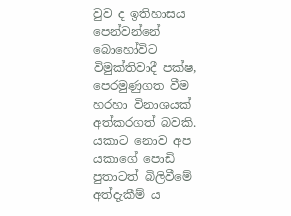වුව ද ඉතිහාසය පෙන්වන්නේ බොහෝවිට විමුක්තිවාදී පක්ෂ, පෙරමුණුගත වීම හරහා විනාශයක් අත්කරගත් බවකි. යකාට නොව අප යකාගේ පොඩි පුතාටත් බිලිවීමේ අත්දැකීම් ය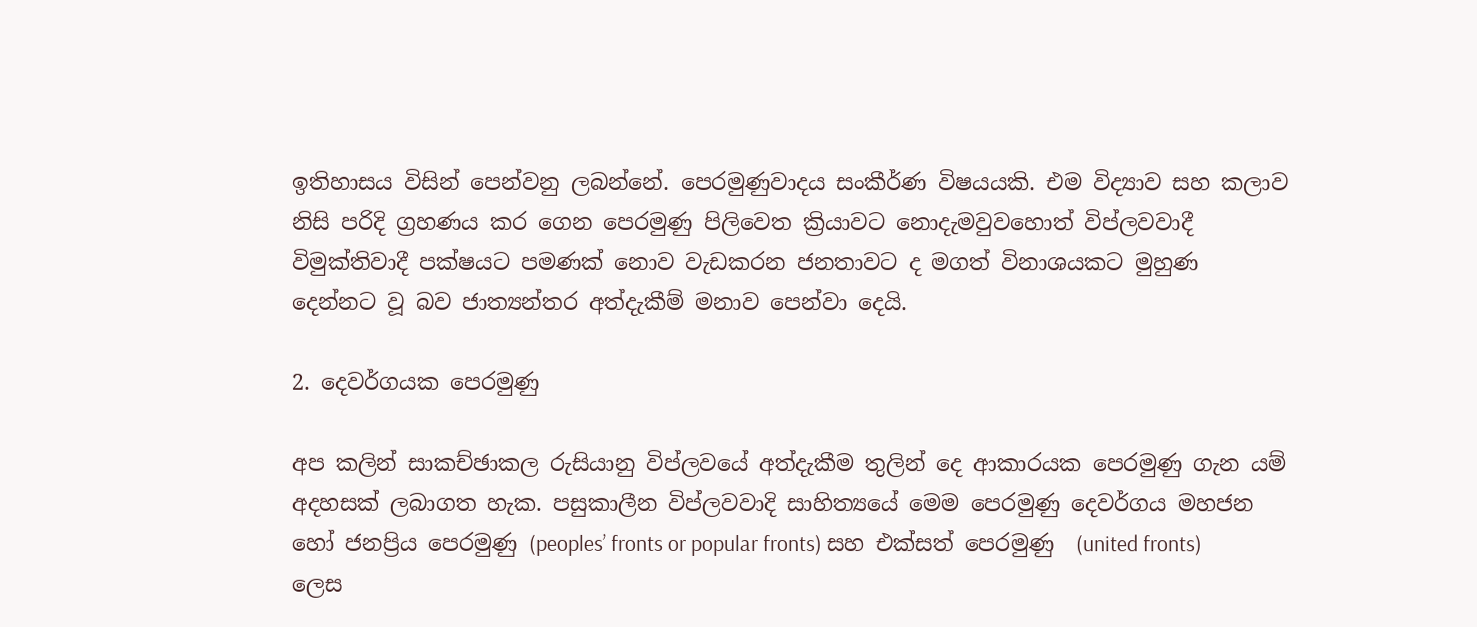ඉතිහාසය විසින් පෙන්වනු ලබන්නේ. පෙරමුණුවාදය සංකීර්ණ විෂයයකි. එම විද්‍යාව සහ කලාව නිසි පරිදි ග්‍රහණය කර ගෙන පෙරමුණු පිලිවෙත ක්‍රියාවට නොදැමවුවහොත් විප්ලවවාදී විමුක්තිවාදී පක්ෂයට පමණක් නොව වැඩකරන ජනතාවට ද මගත් විනාශයකට මුහුණ දෙන්නට වූ බව ජාත්‍යන්තර අත්දැකීම් මනාව පෙන්වා දෙයි.

2. දෙවර්ගයක පෙරමුණු

අප කලින් සාකච්ඡාකල රුසියානු විප්ලවයේ අත්දැකීම තුලින් දෙ ආකාරයක පෙරමුණු ගැන යම් අදහසක් ලබාගත හැක. පසුකාලීන විප්ලවවාදි සාහිත්‍යයේ මෙම පෙරමුණු දෙවර්ගය මහජන හෝ ජනප්‍රිය පෙරමුණු (peoples’ fronts or popular fronts) සහ එක්සත් පෙරමුණු  (united fronts) ලෙස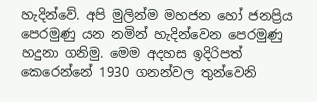හැදින්වේ. අපි මුලින්ම මහජන හෝ ජනප්‍රිය පෙරමුණු යන නමින් හැදින්වෙන පෙරමුණු හදුනා ගනිමු. මෙම අදහස ඉදිරිපත් කෙරෙන්නේ 1930 ගනන්වල තුන්වෙනි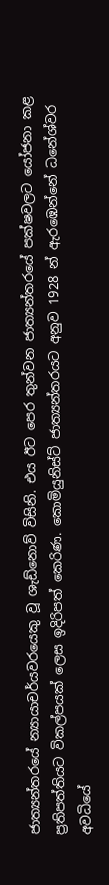ජාත්‍යන්තරයේ න්‍යායාචර්යවරයෙකු වූ ශැඩ්නොව් විසිනි. එය ඊට පෙර තුන්වන ජාත්‍යන්තරයේ පක්ෂවලට යෝජනා කළ ප්‍රතිපත්තියට විකල්පයක් ලෙස ඉදිරිපත් කෙරිණ. කොමියුනිස්ට් ජාත්‍යන්තරයට අනුව 1928 න් ඇරඹෙන්නේ ධනේශ්වර අවධියේ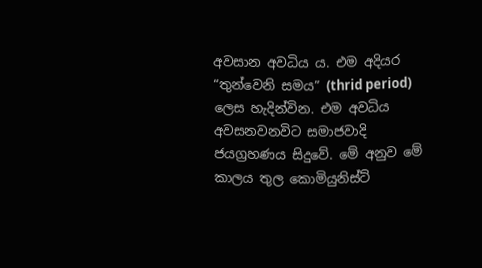අවසාන අවධිය ය. එම අදියර “තුන්වෙනි සමය” (thrid period) ලෙස හැදින්වින. එම අවධිය අවසනවනවිට සමාජවාදි ජයග්‍රහණය සිදුවේ. මේ අනුව මේ කාලය තුල කොමියුනිස්ට්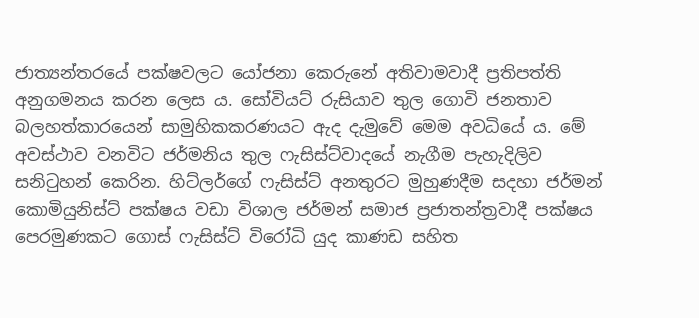ජාත්‍යන්තරයේ පක්ෂවලට යෝජනා කෙරුනේ අතිවාමවාදී ප්‍රතිපත්ති අනුගමනය කරන ලෙස ය. සෝවියට් රුසියාව තුල ගොවි ජනතාව බලහත්කාරයෙන් සාමුහිකකරණයට ඇද දැමුවේ මෙම අවධියේ ය. මේ අවස්ථාව වනවිට ජර්මනිය තුල ෆැසිස්ට්වාදයේ නැගීම පැහැදිලිව සනිටුහන් කෙරින. හිට්ලර්ගේ ෆැසිස්ට් අනතුරට මුහුණදීම සදහා ජර්මන් කොමියුනිස්ට් පක්ෂය වඩා විශාල ජර්මන් සමාජ ප්‍රජාතන්ත්‍රවාදී පක්ෂය පෙරමුණකට ගොස් ෆැසිස්ට් විරෝධි යුද කාණඩ සහිත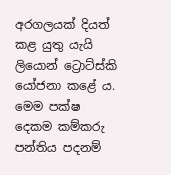අරගලයක් දියත් කළ යුතු යැයි ලියොන් ට්‍රොට්ස්කි යෝජනා කළේ ය. මෙම පක්ෂ දෙකම කම්කරු පන්තිය පදනම්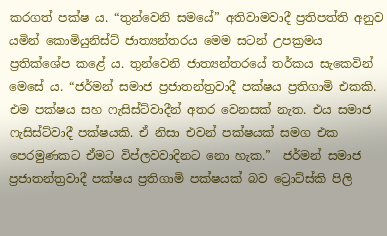කරගත් පක්ෂ ය. “තුන්වෙනි සමයේ” අතිවාමවාදී ප්‍රතිපත්ති අනුව යමින් කොමියුනිස්ට් ජාත්‍යන්තරය මෙම සටන් උපක්‍රමය ප්‍රතික්ශේප කළේ ය. තුන්වෙනි ජාත්‍යන්තරයේ තර්කය සැකෙවින් මෙසේ ය. “ජර්මන් සමාජ ප්‍රජාතන්ත්‍රවාදී පක්ෂය ප්‍රතිගාමි එකකි. එම පක්ෂය සහ ෆැසිස්ට්වාදීන් අතර වෙනසක් නැත. එය සමාජ ෆැසිස්ට්වාදී පක්ෂයකි. ඒ නිසා එවන් පක්ෂයක් සමග එක පෙරමුණකට ඒමට විප්ලවවාදිනට නො හැක.”  ජර්මන් සමාජ ප්‍රජාතන්ත්‍රවාදී පක්ෂය ප්‍රතිගාමි පක්ෂයක් බව ට්‍රොට්ස්කි පිලි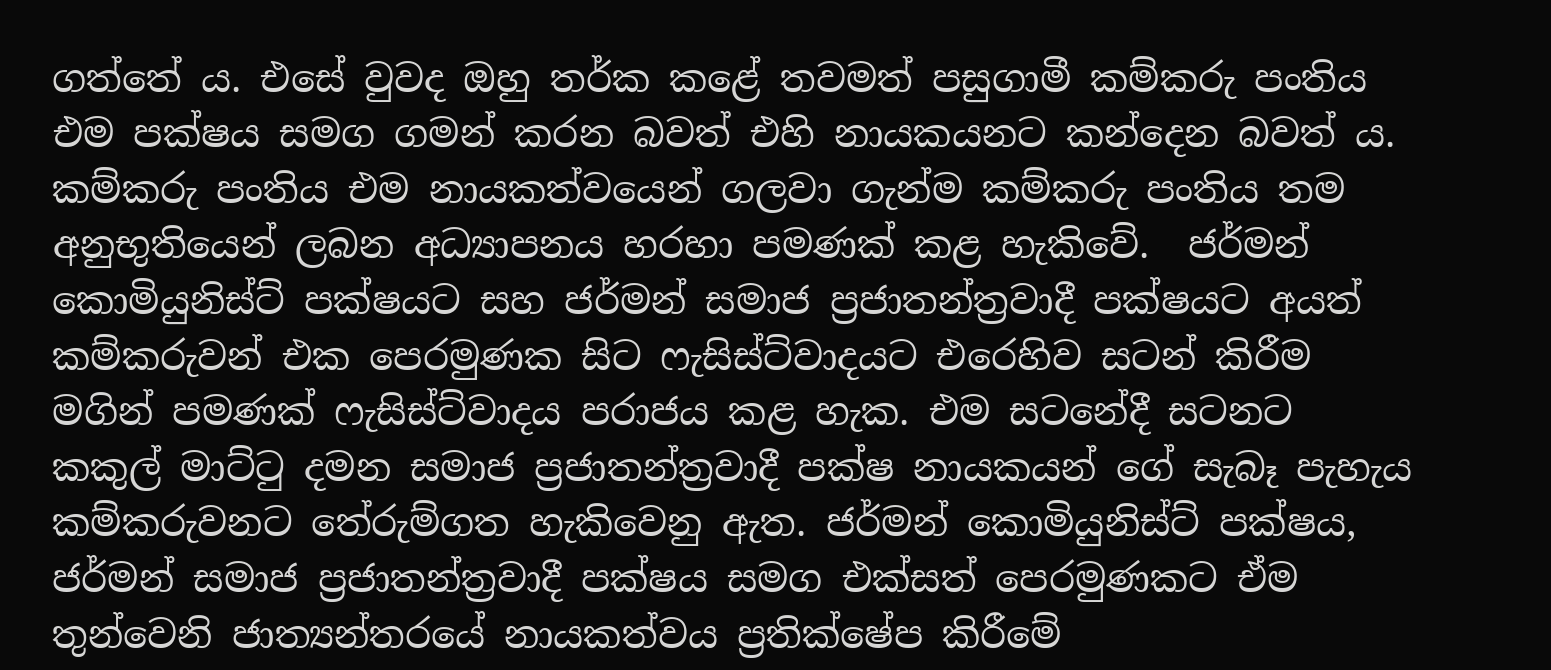ගත්තේ ය. එසේ වුවද ඔහු තර්ක කළේ තවමත් පසුගාමී කම්කරු පංතිය එම පක්ෂය සමග ගමන් කරන බවත් එහි නායකයනට කන්දෙන බවත් ය. කම්කරු පංතිය එම නායකත්වයෙන් ගලවා ගැන්ම කම්කරු පංතිය තම අනුභුතියෙන් ලබන අධ්‍යාපනය හරහා පමණක් කළ හැකිවේ.  ජර්මන් කොමියුනිස්ට් පක්ෂයට සහ ජර්මන් සමාජ ප්‍රජාතන්ත්‍රවාදී පක්ෂයට අයත් කම්කරුවන් එක පෙරමුණක සිට ෆැසිස්ට්වාදයට එරෙහිව සටන් කිරීම මගින් පමණක් ෆැසිස්ට්වාදය පරාජය කළ හැක. එම සටනේදී සටනට කකුල් මාට්ටු දමන සමාජ ප්‍රජාතන්ත්‍රවාදී පක්ෂ නායකයන් ගේ සැබෑ පැහැය කම්කරුවනට තේරුම්ගත හැකිවෙනු ඇත. ජර්මන් කොමියුනිස්ට් පක්ෂය,  ජර්මන් සමාජ ප්‍රජාතන්ත්‍රවාදී පක්ෂය සමග එක්සත් පෙරමුණකට ඒම තුන්වෙනි ජාත්‍යන්තරයේ නායකත්වය ප්‍රතික්ෂේප කිරීමේ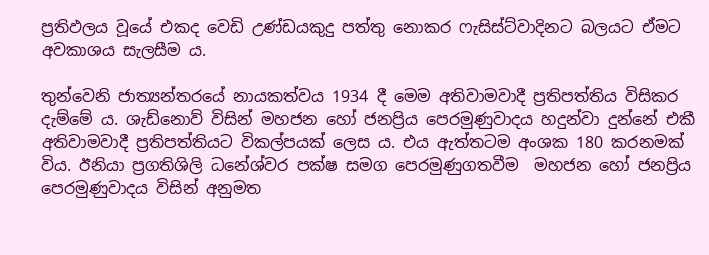ප්‍රතිඵලය වූයේ එකද වෙඩි උණ්ඩයකුදු පත්තු නොකර ෆැසිස්ට්වාදිනට බලයට ඒමට අවකාශය සැලසීම ය.

තුන්වෙනි ජාත්‍යන්තරයේ නායකත්වය 1934 දී මෙම අතිවාමවාදී ප්‍රතිපත්තිය විසිකර දැම්මේ ය. ශැඩ්නොව් විසින් මහජන හෝ ජනප්‍රිය පෙරමුණුවාදය හදුන්වා දුන්නේ එකී අතිවාමවාදී ප්‍රතිපත්තියට විකල්පයක් ලෙස ය. එය ඇත්තටම අංශක 180 කරනමක් විය. ඊනියා ප්‍රගතිශිලි ධනේශ්වර පක්ෂ සමග පෙරමුණුගතවීම  මහජන හෝ ජනප්‍රිය පෙරමුණුවාදය විසින් අනුමත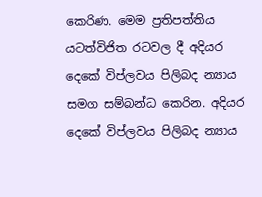කෙරිණ. මෙම ප්‍රතිපත්තිය යටත්විජිත රටවල දී අදියර දෙකේ විප්ලවය පිලිබද න්‍යාය සමග සම්බන්ධ කෙරින. අදියර දෙකේ විප්ලවය පිලිබද න්‍යාය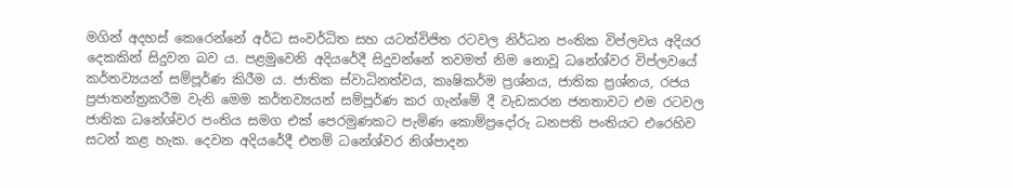මගින් අදහස් කෙරෙන්නේ අර්ධ සංවර්ධිත සහ යටත්විජිත රටවල නිර්ධන පංතික විප්ලවය අදියර දෙකකින් සිදුවන බව ය. පළමුවෙනි අදියරේදී සිදුවන්නේ තවමත් නිම නොවූ ධනේශ්වර විප්ලවයේ කර්තව්‍යයන් සම්පූර්ණ කිරීම ය. ජාතික ස්වාධිනත්වය, කෘෂිකර්ම ප්‍රශ්නය, ජාතික ප්‍රශ්නය, රජය ප්‍රජාතන්ත්‍රකරීම වැනි මෙම කර්තව්‍යයන් සම්පූර්ණ කර ගැන්මේ දී වැඩකරන ජනතාවට එම රටවල ජාතික ධනේශ්වර පංතිය සමග එක් පෙරමුණකට පැමිණ කොම්ප්‍රදෝරු ධනපති පංතියට එරෙහිව සටන් කළ හැක. දෙවන අදියරේදී එනම් ධනේශ්වර නිශ්පාදන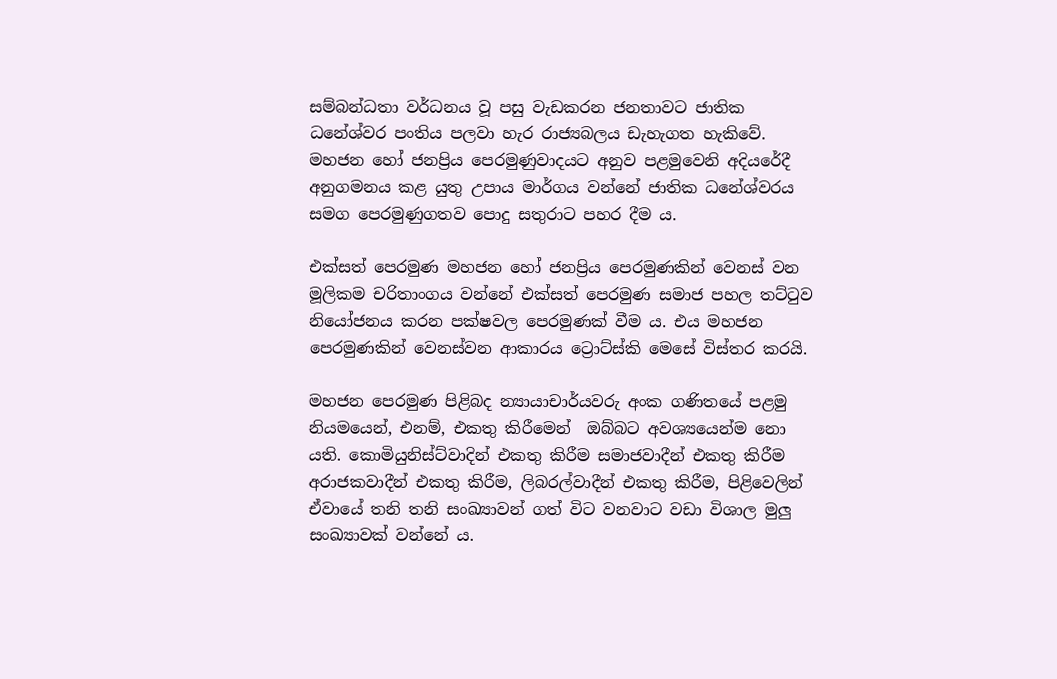සම්බන්ධතා වර්ධනය වූ පසු වැඩකරන ජනතාවට ජාතික ධනේශ්වර පංතිය පලවා හැර රාජ්‍යබලය ඩැහැගත හැකිවේ.  මහජන හෝ ජනප්‍රිය පෙරමුණුවාදයට අනුව පළමුවෙනි අදියරේදී අනුගමනය කළ යුතු උපාය මාර්ගය වන්නේ ජාතික ධනේශ්වරය සමග පෙරමුණුගතව පොදු සතුරාට පහර දීම ය.

එක්සත් පෙරමුණ මහජන හෝ ජනප්‍රිය පෙරමුණකින් වෙනස් වන මූලිකම චරිතාංගය වන්නේ එක්සත් පෙරමුණ සමාජ පහල තට්ටුව නියෝජනය කරන පක්ෂවල පෙරමුණක් වීම ය. එය මහජන පෙරමුණකින් වෙනස්වන ආකාරය ට්‍රොට්ස්කි මෙසේ විස්තර කරයි.

මහජන පෙරමුණ පිළිබද න්‍යායාචාර්යවරු අංක ගණිතයේ පළමු නියමයෙන්, එනම්, එකතු කිරීමෙන්  ඔබ්බට අවශ්‍යයෙන්ම නො යති. කොමියුනිස්ට්වාදින් එකතු කිරීම සමාජවාදීන් එකතු කිරීම අරාජකවාදීන් එකතු කිරීම, ලිබරල්වාදීන් එකතු කිරීම, පිළිවෙලින් ඒවායේ තනි තනි සංඛ්‍යාවන් ගත් විට වනවාට වඩා විශාල මුලු සංඛ්‍යාවක් වන්නේ ය.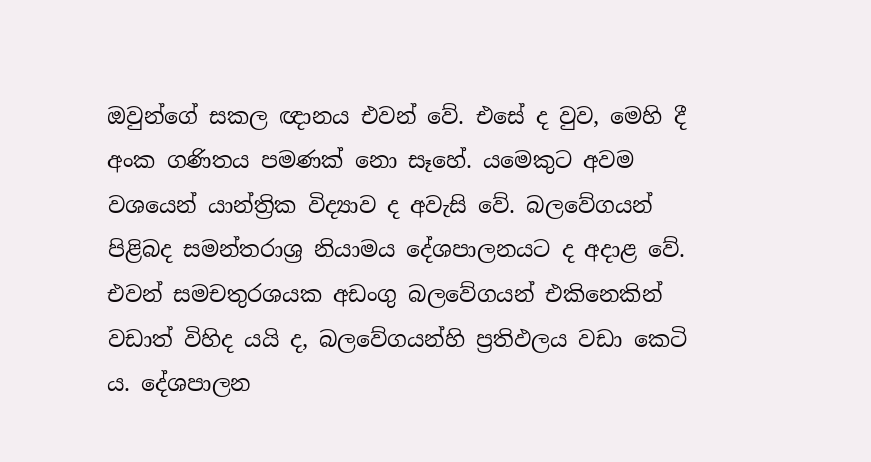ඔවුන්ගේ සකල ඥානය එවන් වේ. එසේ ද වුව, මෙහි දී අංක ගණිතය පමණක් නො සෑහේ. යමෙකුට අවම වශයෙන් යාන්ත්‍රික විද්‍යාව ද අවැසි වේ. බලවේගයන් පිළිබද සමන්තරාශ්‍ර නියාමය දේශපාලනයට ද අදාළ වේ. එවන් සමචතුරශයක අඩංගු බලවේගයන් එකිනෙකින් වඩාත් විහිද යයි ද, බලවේගයන්හි ප්‍රතිඵලය වඩා කෙටි ය. දේශපාලන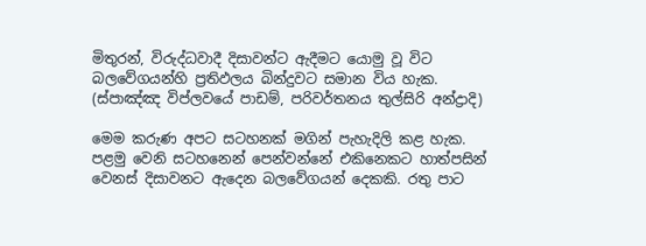මිතුරන්, විරුද්ධවාදී දිසාවන්ට ඇදීමට යොමු වූ විට බලවේගයන්හි ප්‍රතිඵලය බින්දුවට සමාන විය හැක. (ස්පාඤ්ඤ විප්ලවයේ පාඩම්, පරිවර්තනය තුල්සිරි අන්ද්‍රාදි)

මෙම කරුණ අපට සටහනක් මගින් පැහැදිලි කළ හැක. පළමු වෙනි සටහනෙන් පෙන්වන්නේ එකිනෙකට හාත්පසින් වෙනස් දිසාවනට ඇදෙන බලවේගයන් දෙකකි. රතු පාට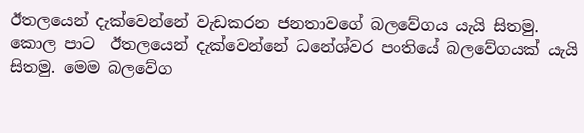ඊතලයෙන් දැක්වෙන්නේ වැඩකරන ජනතාවගේ බලවේගය යැයි සිතමු. කොල පාට  ඊතලයෙන් දැක්වෙන්නේ ධනේශ්වර පංතියේ බලවේගයක් යැයි සිතමු. මෙම බලවේග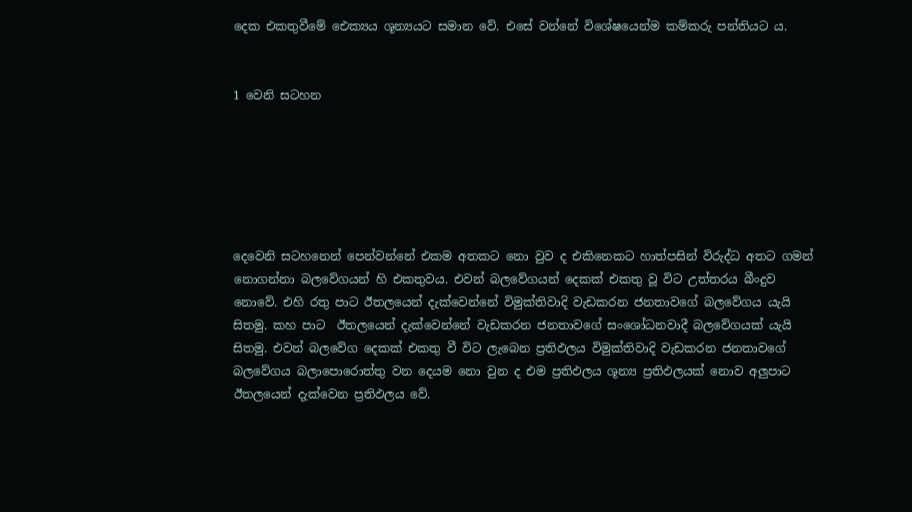දෙක එකතුවීමේ ඓක්‍යය ශූන්‍යයට සමාන වේ. එසේ වන්නේ විශේෂයෙන්ම කම්කරු පන්තියට ය.


1 වෙනි සටහන






දෙවෙනි සටහනෙන් පෙන්වන්නේ එකම අතකට නො වුව ද එකිනෙකට හාත්පසින් විරුද්ධ අතට ගමන් නොගන්නා බලවේගයන් හි එකතුවය. එවන් බලවේගයන් දෙකක් එකතු වූ විට උත්තරය බීංදුව නොවේ. එහි රතු පාට ඊතලයෙන් දැක්වෙන්නේ විමුක්තිවාදි වැඩකරන ජනතාවගේ බලවේගය යැයි සිතමු. කහ පාට  ඊතලයෙන් දැක්වෙන්නේ වැඩකරන ජනතාවගේ සංශෝධනවාදී බලවේගයක් යැයි සිතමු. එවන් බලවේග දෙකක් එකතු වී විට ලැබෙන ප්‍රතිඵලය විමුක්තිවාදි වැඩකරන ජනතාවගේ බලවේගය බලාපොරොත්තු වන දෙයම නො වුන ද එම ප්‍රතිඵලය ශූන්‍ය ප්‍රතිඵලයක් නොව අලුපාට ඊතලයෙන් දැක්වෙන ප්‍රතිඵලය වේ.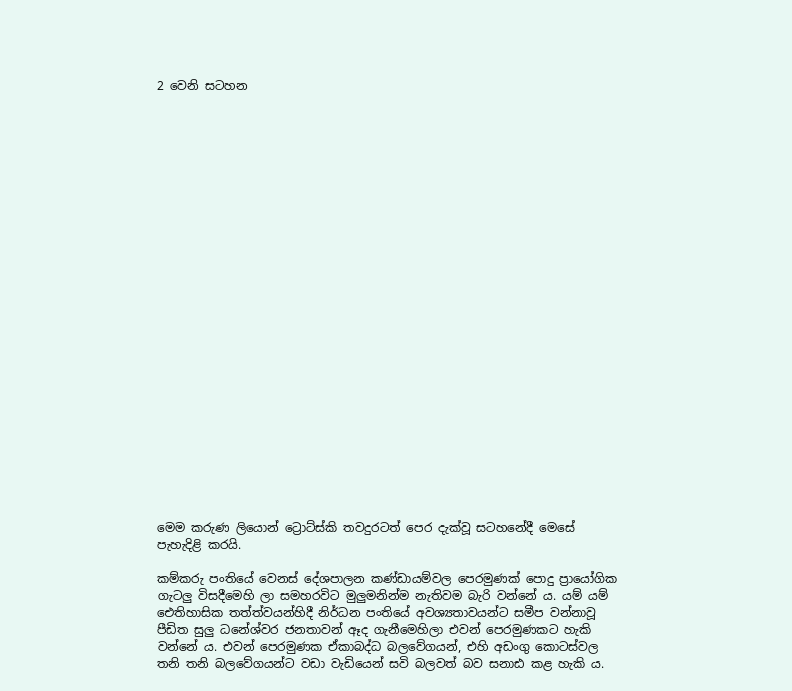2 වෙනි සටහන

























මෙම කරුණ ලියොන් ට්‍රොට්ස්කි තවදුරටත් පෙර දැක්වූ සටහනේදී මෙසේ පැහැදිළි කරයි.

කම්කරු පංතියේ වෙනස් දේශපාලන කණ්ඩායම්වල පෙරමුණක් පොදු ප්‍රායෝගික ගැටලු විසදීමෙහි ලා සමහරවිට මුලුමනින්ම නැතිවම බැරි වන්නේ ය. යම් යම් ඓතිහාසික තත්ත්වයන්හිදී නිර්ධන පංතියේ අවශ්‍යතාවයන්ට සමීප වන්නාවූ පීඩිත සුලු ධනේශ්වර ජනතාවන් ඈද ගැනීමෙහිලා එවන් පෙරමුණකට හැකි වන්නේ ය. එවන් පෙරමුණක ඒකාබද්ධ බලවේගයන්, එහි අඩංගු කොටස්වල තනි තනි බලවේගයන්ට වඩා වැඩියෙන් සවි බලවත් බව සනාඪ කළ හැකි ය.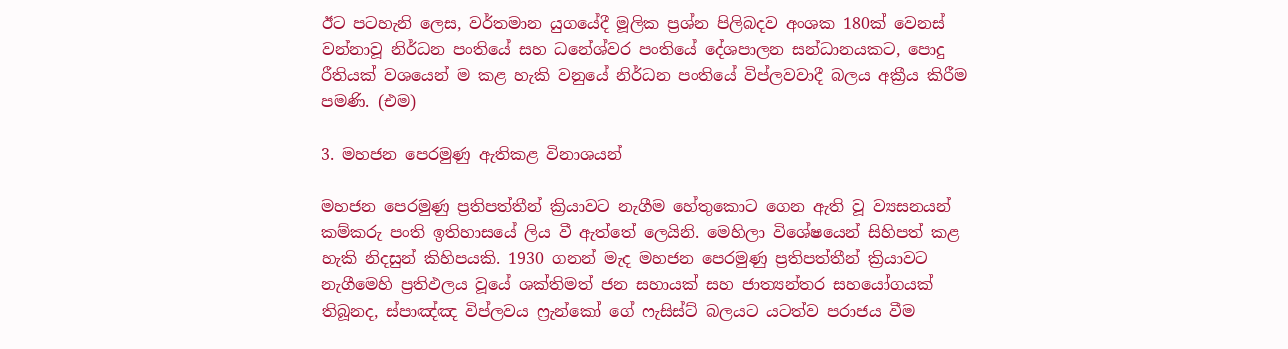ඊට පටහැනි ලෙස, වර්තමාන යුගයේදී මූලික ප්‍රශ්න පිලිබදව අංශක 180ක් වෙනස් වන්නාවූ නිර්ධන පංතියේ සහ ධනේශ්වර පංතියේ දේශපාලන සන්ධානයකට, පොදු රීතියක් වශයෙන් ම කළ හැකි වනුයේ නිර්ධන පංතියේ විප්ලවවාදී බලය අක්‍රීය කිරීම පමණි. (එම)

3. මහජන පෙරමුණු ඇතිකළ විනාශයන්

මහජන පෙරමුණු ප්‍රතිපත්තීන් ක්‍රියාවට නැගීම හේතුකොට ගෙන ඇති වූ ව්‍යසනයන් කම්කරු පංති ඉතිහාසයේ ලිය වී ඇත්තේ ලෙයිනි. මෙහිලා විශේෂයෙන් සිහිපත් කළ හැකි නිදසුන් කිහිපයකි. 1930 ගනන් මැද මහජන පෙරමුණු ප්‍රතිපත්තීන් ක්‍රියාවට නැගීමෙහි ප්‍රතිඵලය වූයේ ශක්තිමත් ජන සහායක් සහ ජාත්‍යන්තර සහයෝගයක් තිබූනද, ස්පාඤ්ඤ විප්ලවය ෆ්‍රැන්කෝ ගේ ෆැසිස්ට් බලයට යටත්ව පරාජය වීම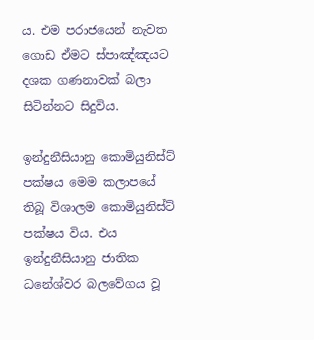ය. එම පරාජයෙන් නැවත ගොඩ ඒමට ස්පාඤ්ඤයට දශක ගණනාවක් බලා සිටින්නට සිදුවිය.

ඉන්දුනීසියානු කොමියුනිස්ට් පක්ෂය මෙම කලාපයේ තිබූ විශාලම කොමියුනිස්ට් පක්ෂය විය. එය ඉන්දුනීසියානු ජාතික ධනේශ්වර බලවේගය වූ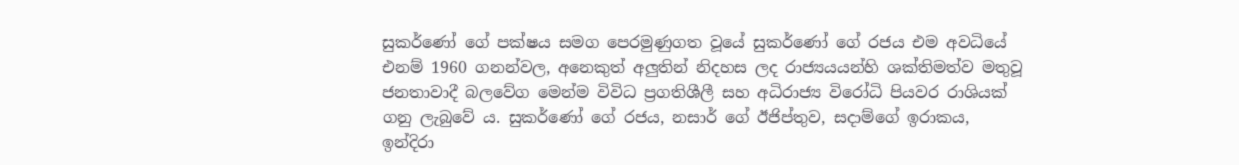සුකර්ණෝ ගේ පක්ෂය සමග පෙරමුණුගත වූයේ සුකර්ණෝ ගේ රජය එම අවධියේ එනම් 1960 ගනන්වල, අනෙකුත් අලුතින් නිදහස ලද රාජ්‍යයයන්හි ශක්තිමත්ව මතුවූ ජනතාවාදී බලවේග මෙන්ම විවිධ ප්‍රගතිශීලී සහ අධිරාජ්‍ය විරෝධි පියවර රාශියක් ගනු ලැබුවේ ය. සුකර්ණෝ ගේ රජය, නසාර් ගේ ඊජිප්තුව, සදාම්ගේ ඉරාකය, ඉන්දිරා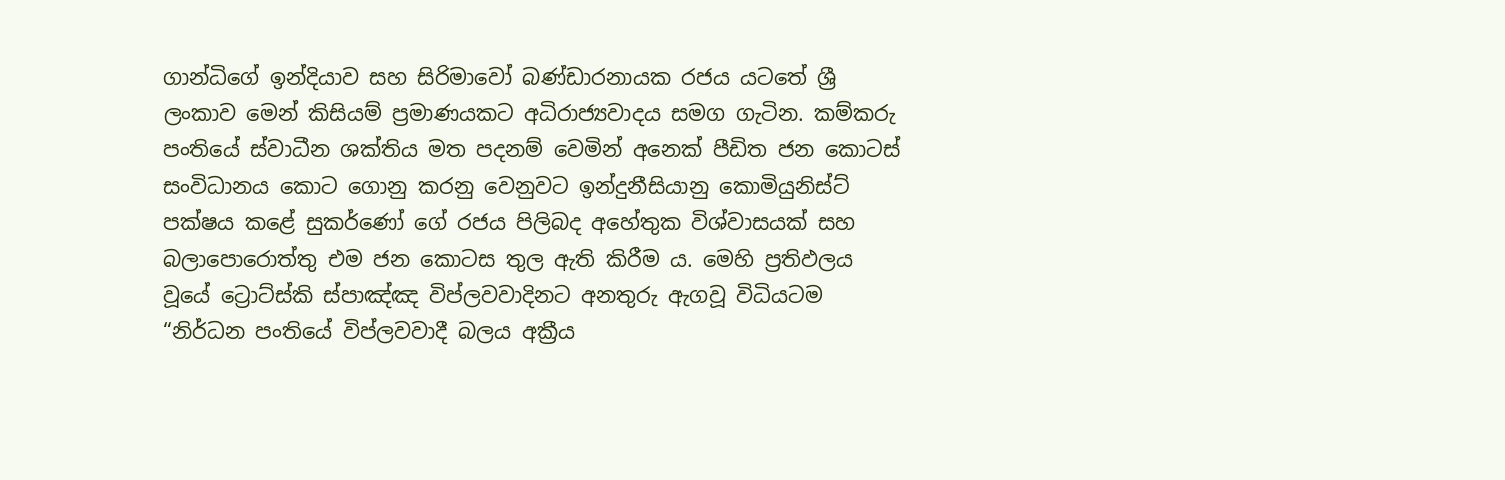ගාන්ධිගේ ඉන්දියාව සහ සිරිමාවෝ බණ්ඩාරනායක රජය යටතේ ශ්‍රී ලංකාව මෙන් කිසියම් ප්‍රමාණයකට අධිරාජ්‍යවාදය සමග ගැටින. කම්කරු පංතියේ ස්වාධීන ශක්තිය මත පදනම් වෙමින් අනෙක් පීඩිත ජන කොටස් සංවිධානය කොට ගොනු කරනු වෙනුවට ඉන්දුනීසියානු කොමියුනිස්ට් පක්ෂය කළේ සුකර්ණෝ ගේ රජය පිලිබද අහේතුක විශ්වාසයක් සහ බලාපොරොත්තු එම ජන කොටස තුල ඇති කිරීම ය. මෙහි ප්‍රතිඵලය වූයේ ට්‍රොට්ස්කි ස්පාඤ්ඤ විප්ලවවාදිනට අනතුරු ඇගවූ විධියටම “නිර්ධන පංතියේ විප්ලවවාදී බලය අක්‍රීය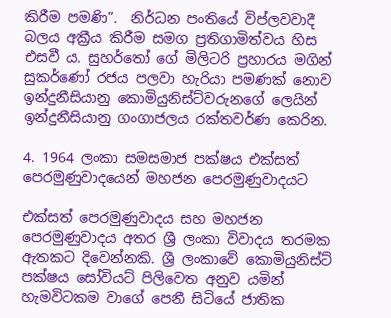කිරීම පමණි”.  නිර්ධන පංතියේ විප්ලවවාදී බලය අක්‍රීය කිරීම සමග ප්‍රතිගාමිත්වය හිස එසවී ය. සුහර්තෝ ගේ මිලිටරි ප්‍රහාරය මගින් සුකර්ණෝ රජය පලවා හැරියා පමණක් නොව ඉන්දුනීසියානු කොමියුනිස්ට්වරුනගේ ලෙයින් ඉන්දුනීසියානු ගංගාජලය රක්තවර්ණ කෙරින.

4. 1964 ලංකා සමසමාජ පක්ෂය එක්සත් පෙරමුණුවාදයෙන් මහජන පෙරමුණුවාදයට

එක්සත් පෙරමුණුවාදය සහ මහජන පෙරමුණුවාදය අතර ශ්‍රී ලංකා විවාදය තරමක ඇතකට දිවෙන්නකි. ශ්‍රී ලංකාවේ කොමියුනිස්ට් පක්ෂය සෝවියට් පිලිවෙත අනුව යමින් හැමවිටකම වාගේ පෙනී සිටියේ ජාතික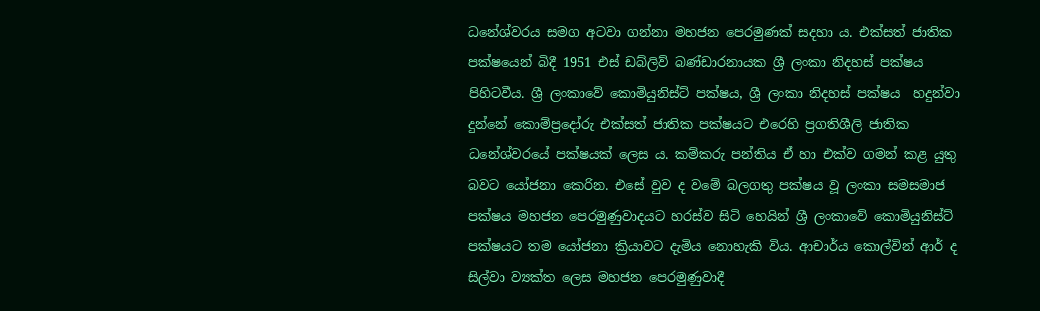ධනේශ්වරය සමග අටවා ගන්නා මහජන පෙරමුණක් සදහා ය. එක්සත් ජාතික පක්ෂයෙන් බිදී 1951 එස් ඩබ්ලිව් බණ්ඩාරනායක ශ්‍රී ලංකා නිදහස් පක්ෂය පිහිටවීය. ශ්‍රී ලංකාවේ කොමියුනිස්ට් පක්ෂය, ශ්‍රී ලංකා නිදහස් පක්ෂය  හදුන්වා දුන්නේ කොම්ප්‍රදෝරු එක්සත් ජාතික පක්ෂයට එරෙහි ප්‍රගතිශීලි ජාතික ධනේශ්වරයේ පක්ෂයක් ලෙස ය. කම්කරු පන්තිය ඒ හා එක්ව ගමන් කළ යුතු බවට යෝජනා කෙරින. එසේ වුව ද වමේ බලගතු පක්ෂය වූ ලංකා සමසමාජ පක්ෂය මහජන පෙරමුණුවාදයට හරස්ව සිටි හෙයින් ශ්‍රී ලංකාවේ කොමියුනිස්ට් පක්ෂයට තම යෝජනා ක්‍රියාවට දැමිය නොහැකි විය. ආචාර්ය කොල්වින් ආර් ද සිල්වා ව්‍යක්ත ලෙස මහජන පෙරමුණුවාදී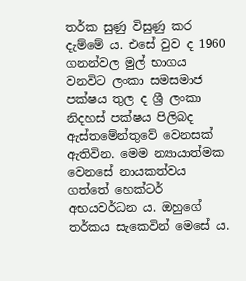තර්ක සුණු විසුණු කර දැම්මේ ය. එසේ වුව ද 1960 ගනන්වල මුල් භාගය වනවිට ලංකා සමසමාජ පක්ෂය තුල ද ශ්‍රී ලංකා නිදහස් පක්ෂය පිලිබද ඇස්තමේන්තුවේ වෙනසක් ඇතිවින. මෙම න්‍යායාත්මක වෙනසේ නායකත්වය ගත්තේ හෙක්ටර් අභයවර්ධන ය. ඔහුගේ තර්කය සැකෙවින් මෙසේ ය.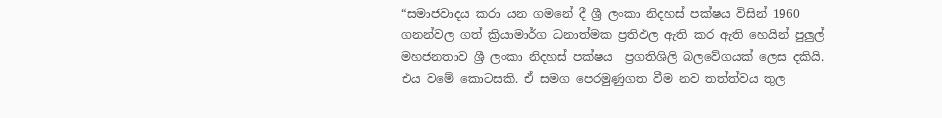“සමාජවාදය කරා යන ගමනේ දී ශ්‍රී ලංකා නිදහස් පක්ෂය විසින් 1960 ගනන්වල ගත් ක්‍රියාමාර්ග ධනාත්මක ප්‍රතිඵල ඇති කර ඇති හෙයින් පුලුල් මහජනතාව ශ්‍රී ලංකා නිදහස් පක්ෂය  ප්‍රගතිශිලි බලවේගයක් ලෙස දකියි. එය වමේ කොටසකි. ඒ සමග පෙරමුණුගත වීම නව තත්ත්වය තුල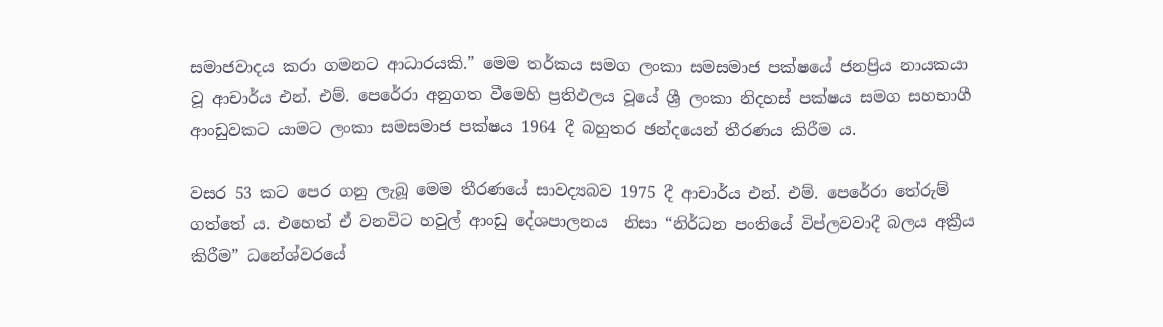සමාජවාදය කරා ගමනට ආධාරයකි.” මෙම තර්කය සමග ලංකා සමසමාජ පක්ෂයේ ජනප්‍රිය නායකයා වූ ආචාර්ය එන්. එම්. පෙරේරා අනුගත වීමෙහි ප්‍රතිඵලය වූයේ ශ්‍රී ලංකා නිදහස් පක්ෂය සමග සහභාගී ආංඩුවකට යාමට ලංකා සමසමාජ පක්ෂය 1964 දී බහුතර ඡන්දයෙන් තීරණය කිරීම ය.

වසර 53 කට පෙර ගනු ලැබූ මෙම තීරණයේ සාවද්‍යබව 1975 දී ආචාර්ය එන්. එම්. පෙරේරා තේරුම් ගත්තේ ය. එහෙත් ඒ වනවිට හවුල් ආංඩු දේශපාලනය  නිසා “නිර්ධන පංතියේ විප්ලවවාදී බලය අක්‍රීය කිරීම” ධනේශ්වරයේ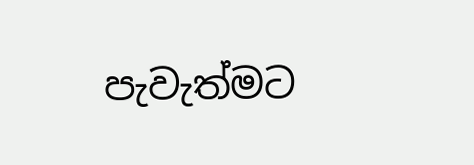පැවැත්මට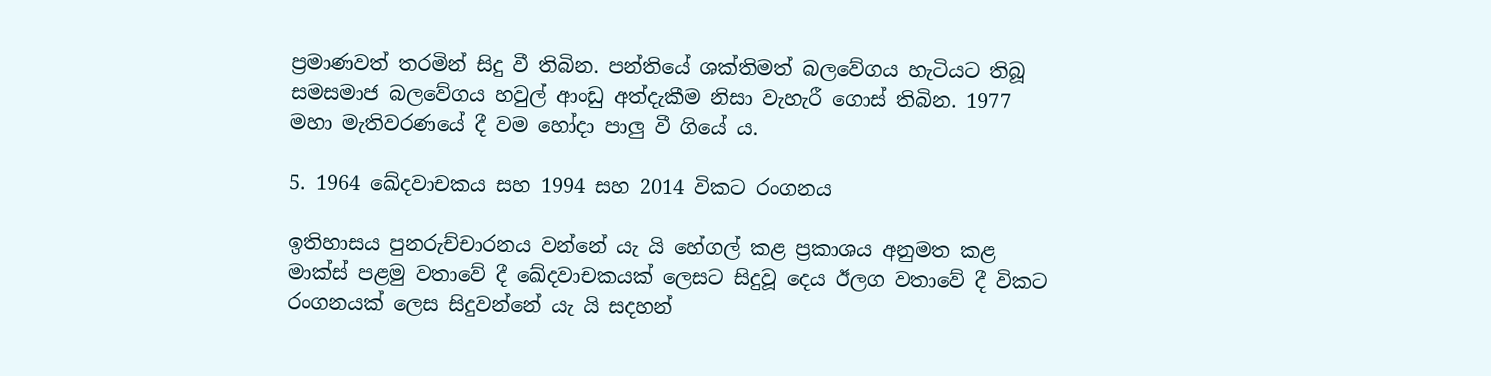ප්‍රමාණවත් තරමින් සිදු වී තිබින. පන්තියේ ශක්තිමත් බලවේගය හැටියට තිබූ සමසමාජ බලවේගය හවුල් ආංඩු අත්දැකීම නිසා වැහැරී ගොස් තිබින. 1977 මහා මැතිවරණයේ දී වම හෝදා පාලු වී ගියේ ය.

5. 1964 ඛේදවාචකය සහ 1994 සහ 2014 විකට රංගනය

ඉතිහාසය පුනරුච්චාරනය වන්නේ යැ යි හේගල් කළ ප්‍රකාශය අනුමත කළ මාක්ස් පළමු වතාවේ දී ඛේදවාචකයක් ලෙසට සිදුවූ දෙය ඊලග වතාවේ දී විකට රංගනයක් ලෙස සිදුවන්නේ යැ යි සදහන්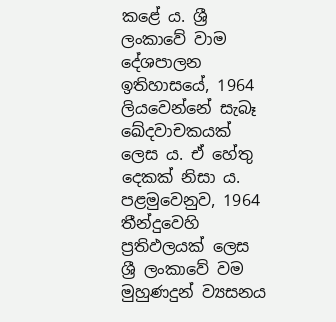කළේ ය. ශ්‍රී ලංකාවේ වාම දේශපාලන ඉතිහාසයේ, 1964 ලියවෙන්නේ සැබෑ ඛේදවාචකයක් ලෙස ය. ඒ හේතු දෙකක් නිසා ය. පළමුවෙනුව, 1964 තීන්දුවෙහි ප්‍රතිඵලයක් ලෙස ශ්‍රී ලංකාවේ වම මුහුණදුන් ව්‍යසනය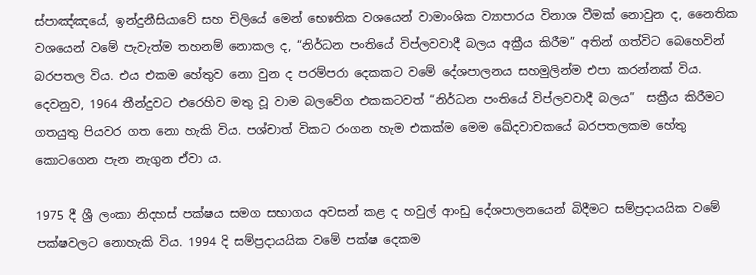ස්පාඤ්ඤයේ, ඉන්දුනීසියාවේ සහ චිලියේ මෙන් භෙෳතික වශයෙන් වාමාංශික ව්‍යාපාරය විනාශ වීමක් නොවුන ද, නෛතික වශයෙන් වමේ පැවැත්ම තහනම් නොකල ද, “නිර්ධන පංතියේ විප්ලවවාදී බලය අක්‍රීය කිරීම” අතින් ගත්විට බෙහෙවින් බරපතල විය. එය එකම හේතුව නො වුන ද පරම්පරා දෙකකට වමේ දේශපාලනය සහමුලින්ම එපා කරන්නක් විය. දෙවනුව, 1964 තීන්දුවට එරෙහිව මතු වූ වාම බලවේග එකකටවත් “නිර්ධන පංතියේ විප්ලවවාදී බලය”  සක්‍රීය කිරීමට ගතයුතු පියවර ගත නො හැකි විය. පශ්චාත් විකට රංගන හැම එකක්ම මෙම ඛේදවාචකයේ බරපතලකම හේතු කොටගෙන පැන නැගුන ඒවා ය.

1975 දී ශ්‍රී ලංකා නිදහස් පක්ෂය සමග සභාගය අවසන් කළ ද හවුල් ආංඩු දේශපාලනයෙන් බිදීමට සම්ප්‍රදායයික වමේ පක්ෂවලට නොහැකි විය. 1994 දි සම්ප්‍රදායයික වමේ පක්ෂ දෙකම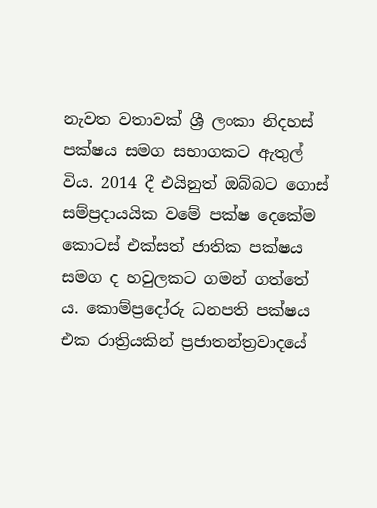නැවත වතාවක් ශ්‍රී ලංකා නිදහස් පක්ෂය සමග සභාගකට ඇතුල් විය. 2014 දී එයිනුත් ඔබ්බට ගොස් සම්ප්‍රදායයික වමේ පක්ෂ දෙකේම කොටස් එක්සත් ජාතික පක්ෂය සමග ද හවුලකට ගමන් ගත්තේ ය. කොම්ප්‍රදෝරු ධනපති පක්ෂය එක රාත්‍රියකින් ප්‍රජාතන්ත්‍රවාදයේ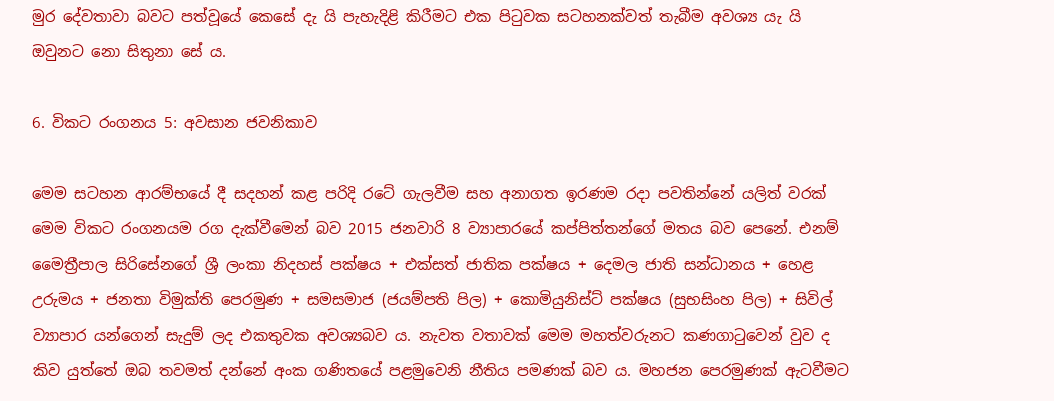මුර දේවතාවා බවට පත්වූයේ කෙසේ දැ යි පැහැදිළි කිරීමට එක පිටුවක සටහනක්වත් තැබීම අවශ්‍ය යැ යි ඔවුනට නො සිතුනා සේ ය.

6. විකට රංගනය 5: අවසාන ජවනිකාව

මෙම සටහන ආරම්භයේ දී සදහන් කළ පරිදි රටේ ගැලවීම සහ අනාගත ඉරණම රදා පවතින්නේ යලිත් වරක් මෙම විකට රංගනයම රග දැක්වීමෙන් බව 2015 ජනවාරි 8 ව්‍යාපාරයේ කප්පිත්තන්ගේ මතය බව පෙනේ. එනම් මෛත්‍රීපාල සිරිසේනගේ ශ්‍රී ලංකා නිදහස් පක්ෂය + එක්සත් ජාතික පක්ෂය + දෙමල ජාති සන්ධානය + හෙළ උරුමය + ජනතා විමුක්ති පෙරමුණ + සමසමාජ (ජයම්පති පිල) + කොමියුනිස්ට් පක්ෂය (සුභසිංහ පිල) + සිවිල් ව්‍යාපාර යන්ගෙන් සැදුම් ලද එකතුවක අවශ්‍යබව ය. නැවත වතාවක් මෙම මහත්වරුනට කණගාටුවෙන් වුව ද කිව යුත්තේ ඔබ තවමත් දන්නේ අංක ගණිතයේ පළමුවෙනි නීතිය පමණක් බව ය. මහජන පෙරමුණක් ඇටවීමට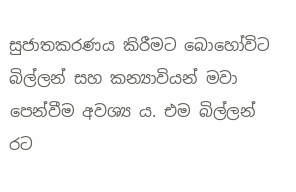සුජාතකරණය කිරීමට බොහෝවිට බිල්ලන් සහ කන්‍යාවියන් මවා පෙන්වීම අවශ්‍ය ය. එම බිල්ලන් රට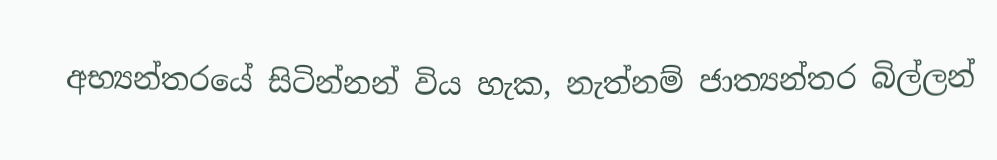අභ්‍යන්තරයේ සිටින්නන් විය හැක, නැත්නම් ජාත්‍යන්තර බිල්ලන්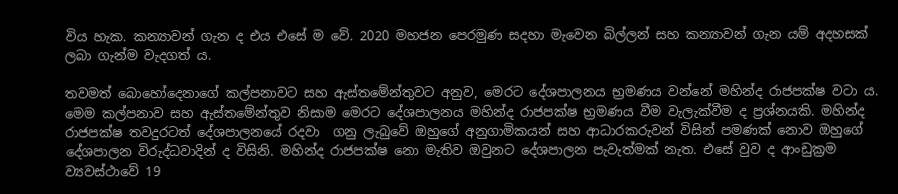විය හැක. කන්‍යාවන් ගැන ද එය එසේ ම වේ. 2020 මහජන පෙරමුණ සදහා මැවෙන බිල්ලන් සහ කන්‍යාවන් ගැන යම් අදහසක් ලබා ගැන්ම වැදගත් ය.

තවමත් බොහෝදෙනාගේ කල්පනාවට සහ ඇස්තමේන්තුවට අනුව, මෙරට දේශපාලනය භ්‍රමණය වන්නේ මහින්ද රාජපක්ෂ වටා ය. මෙම කල්පනාව සහ ඇස්තමේන්තුව නිසාම මෙරට දේශපාලනය මහින්ද රාජපක්ෂ භ්‍රමණය වීම වැලැක්වීම ද ප්‍රශ්නයකි. මහින්ද රාජපක්ෂ තවදුරටත් දේශපාලනයේ රදවා  ගනු ලැබුවේ ඔහුගේ අනුගාමිකයන් සහ ආධාරකරුවන් විසින් පමණක් නොව ඔහුගේ දේශපාලන විරුද්ධවාදින් ද විසිනි. මහින්ද රාජපක්ෂ නො මැතිව ඔවුනට දේශපාලන පැවැත්මක් නැත. එසේ වුව ද ආංඩුක්‍රම ව්‍යවස්ථාවේ 19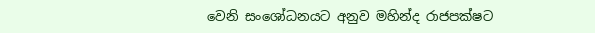වෙනි සංශෝධනයට අනුව මහින්ද රාජපක්ෂට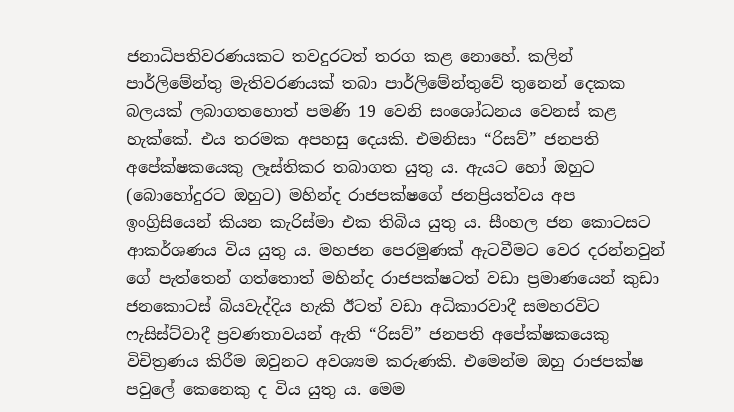ජනාධිපතිවරණයකට තවදුරටත් තරග කළ නොහේ. කලින් පාර්ලිමේන්තු මැතිවරණයක් තබා පාර්ලිමේන්තුවේ තුනෙන් දෙකක බලයක් ලබාගතහොත් පමණි 19 වෙනි සංශෝධනය වෙනස් කළ හැක්කේ. එය තරමක අපහසු දෙයකි. එමනිසා “රිසව්” ජනපති අපේක්ෂකයෙකු ලෑස්තිකර තබාගත යුතු ය. ඇයට හෝ ඔහුට (බොහෝදුරට ඔහුට) මහින්ද රාජපක්ෂගේ ජනප්‍රියත්වය අප ඉංග්‍රිසියෙන් කියන කැරිස්මා එක තිබිය යුතු ය. සීංහල ජන කොටසට ආකර්ශණය විය යුතු ය. මහජන පෙරමුණක් ඇටවීමට වෙර දරන්නවුන් ගේ පැත්තෙන් ගත්තොත් මහින්ද රාජපක්ෂටත් වඩා ප්‍රමාණයෙන් කුඩා ජනකොටස් බියවැද්දිය හැකි ඊටත් වඩා අධිකාරවාදී සමහරවිට ෆැසිස්ට්වාදී ප්‍රවණතාවයන් ඇති “රිසව්” ජනපති අපේක්ෂකයෙකු විචිත්‍රණය කිරීම ඔවුනට අවශ්‍යම කරුණකි. එමෙන්ම ඔහු රාජපක්ෂ පවුලේ කෙනෙකු ද විය යුතු ය. මෙම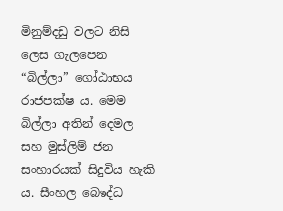මිනුම්දඩු වලට නිසි ලෙස ගැලපෙන “බිල්ලා” ගෝඨාභය රාජපක්ෂ ය. මෙම බිල්ලා අතින් දෙමල සහ මුස්ලිම් ජන සංහාරයක් සිදුවිය හැකි ය. සීංහල බෙෳද්ධ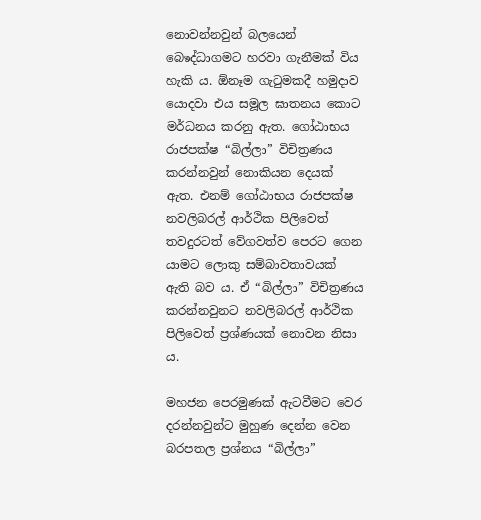නොවන්නවුන් බලයෙන් බෙෳද්ධාගමට හරවා ගැනීමක් විය හැකි ය. ඕනෑම ගැටුමකදී හමුදාව යොදවා එය සමූල ඝාතනය කොට මර්ධනය කරනු ඇත. ගෝඨාභය රාජපක්ෂ “බිල්ලා” විචිත්‍රණය කරන්නවුන් නොකියන දෙයක් ඇත. එනම් ගෝඨාභය රාජපක්ෂ නවලිබරල් ආර්ථික පිලිවෙත් තවදුරටත් වේගවත්ව පෙරට ගෙන යාමට ලොකු සම්බාවතාවයක් ඇති බව ය. ඒ “බිල්ලා” විචිත්‍රණය කරන්නවුනට නවලිබරල් ආර්ථික පිලිවෙත් ප්‍රශ්ණයක් නොවන නිසා ය.

මහජන පෙරමුණක් ඇටවීමට වෙර දරන්නවුන්ට මුහුණ දෙන්න වෙන බරපතල ප්‍රශ්නය “බිල්ලා”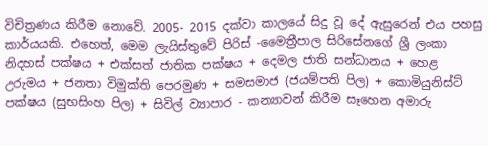විචිත්‍රණය කිරීම නොවේ. 2005- 2015 දක්වා කාලයේ සිදු වූ දේ ඇසුරෙන් එය පහසු කාර්යයකි. එහෙත්, මෙම ලැයිස්තුවේ පිරිස් -මෛත්‍රීපාල සිරිසේනගේ ශ්‍රී ලංකා නිදහස් පක්ෂය + එක්සත් ජාතික පක්ෂය + දෙමල ජාති සන්ධානය + හෙළ උරුමය + ජනතා විමුක්ති පෙරමුණ + සමසමාජ (ජයම්පති පිල) + කොමියුනිස්ට් පක්ෂය (සුභසිංහ පිල) + සිවිල් ව්‍යාපාර - කන්‍යාවන් කිරීම සෑහෙන අමාරු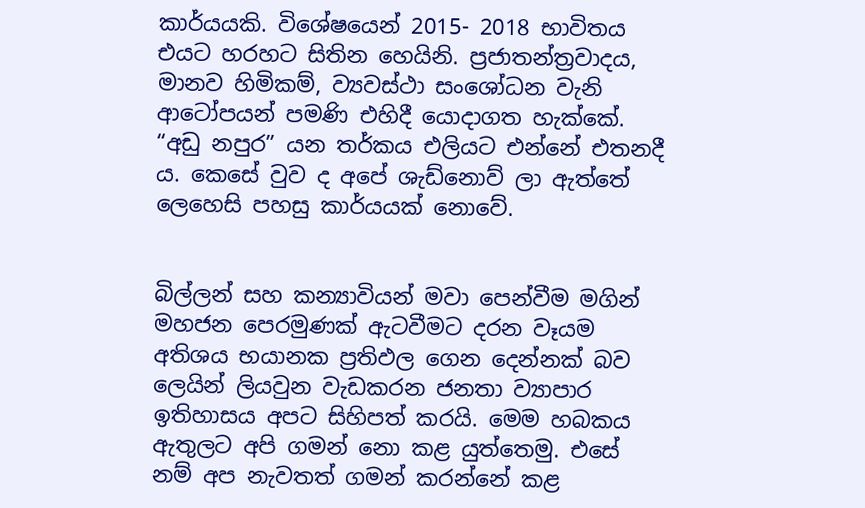කාර්යයකි. විශේෂයෙන් 2015- 2018 භාවිතය එයට හරහට සිතින හෙයිනි. ප්‍රජාතන්ත්‍රවාදය, මානව හිමිකම්, ව්‍යවස්ථා සංශෝධන වැනි ආටෝපයන් පමණි එහිදී යොදාගත හැක්කේ. “අඩු නපුර” යන තර්කය එලියට එන්නේ එතනදී ය. කෙසේ වුව ද අපේ ශැඩ්නොව් ලා ඇත්තේ ලෙහෙසි පහසු කාර්යයක් නොවේ.


බිල්ලන් සහ කන්‍යාවියන් මවා පෙන්වීම මගින් මහජන පෙරමුණක් ඇටවීමට දරන වෑයම අතිශය භයානක ප්‍රතිඵල ගෙන දෙන්නක් බව ලෙයින් ලියවුන වැඩකරන ජනතා ව්‍යාපාර ඉතිහාසය අපට සිහිපත් කරයි. මෙම හබකය ඇතුලට අපි ගමන් නො කළ යුත්තෙමු. එසේ නම් අප නැවතත් ගමන් කරන්නේ කළ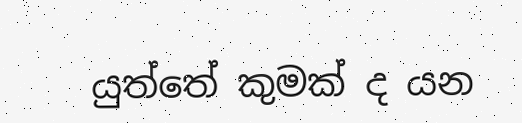යුත්තේ කුමක් ද යන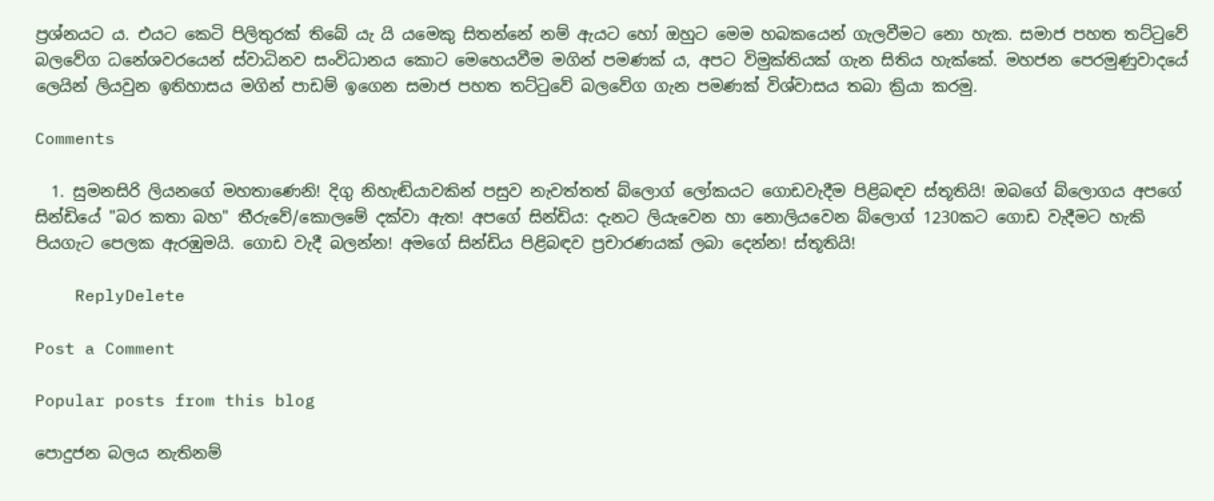ප්‍රශ්නයට ය. එයට කෙටි පිලිතුරක් තිබේ යැ යි යමෙකු සිතන්නේ නම් ඇයට හෝ ඔහුට මෙම හබකයෙන් ගැලවීමට නො හැක. සමාජ පහත තට්ටුවේ බලවේග ධනේශවරයෙන් ස්වාධිනව සංවිධානය කොට මෙහෙයවීම මගින් පමණක් ය, අපට විමුක්තියක් ගැන සිතිය හැක්කේ. මහජන පෙරමුණුවාදයේ ලෙයින් ලියවුන ඉතිහාසය මගින් පාඩම් ඉගෙන සමාජ පහත තට්ටුවේ බලවේග ගැන පමණක් විශ්වාසය තබා ක්‍රියා කරමු.

Comments

  1. සුමනසිරි ලියනගේ මහතාණෙනි! දිගු නිහැඬියාවකින් පසුව නැවත්තත් බ්ලොග් ලෝකයට ගොඩවැදීම පිළිබඳව ස්තූතියි! ඔබගේ බ්ලොගය අපගේ සින්ඩියේ "බර කතා බහ" තීරුවේ/කොලමේ දක්වා ඇත! අපගේ සින්ඩිය: දැනට ලියැවෙන හා නොලියවෙන බ්ලොග් 1230කට ගොඩ වැදීමට හැකි පියගැට පෙලක ඇරඹුමයි. ගොඩ වැදී බලන්න! අමගේ සින්ඩිය පිළිබඳව ප්‍රචාරණයක් ලබා දෙන්න! ස්තූතියි!

    ReplyDelete

Post a Comment

Popular posts from this blog

පොදුජන බලය නැතිනම්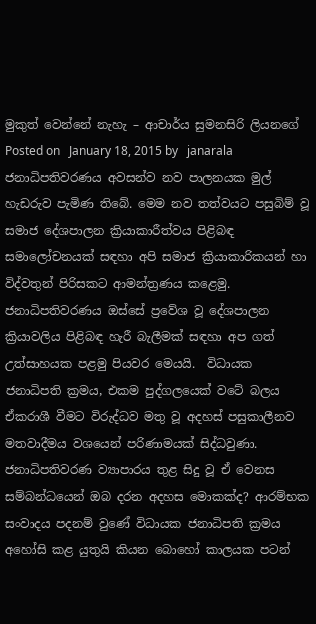මුකුත් වෙන්නේ නැහැ – ආචාර්ය සුමනසිරි ලියනගේ Posted on   January 18, 2015 by   janarala ජනාධිපතිවරණය අවසන්ව නව පාලනයක මුල් හැඩරුව පැමිණ තිබේ. මෙම නව තත්වයට පසුබිම් වූ සමාජ දේශපාලන ක්‍රියාකාරීත්වය පිළිබඳ සමාලෝචනයක් සඳහා අපි සමාජ ක්‍රියාකාරිකයන් හා විද්වතුන් පිරිසකට ආමන්ත්‍රණය කළෙමු. ජනාධිපතිවරණය ඔස්සේ ප්‍රවේශ වූ දේශපාලන ක්‍රියාවලිය පිළිබඳ හැරී බැලීමක් සඳහා අප ගත් උත්සාහයක පළමු පියවර මෙයයි.  විධායක ජනාධිපති ක්‍රමය, එකම පුද්ගලයෙක් වටේ බලය ඒකරාශී වීමට විරුද්ධව මතු වූ අදහස් පසුකාලීනව මතවාදීමය වශයෙන් පරිණාමයක් සිද්ධවුණා. ජනාධිපතිවරණ ව්‍යාපාරය තුළ සිදු වූ ඒ වෙනස සම්බන්ධයෙන් ඔබ දරන අදහස මොකක්ද? ආරම්භක සංවාදය පදනම් වුණේ විධායක ජනාධිපති ක්‍රමය අහෝසි කළ යුතුයි කියන බොහෝ කාලයක පටන්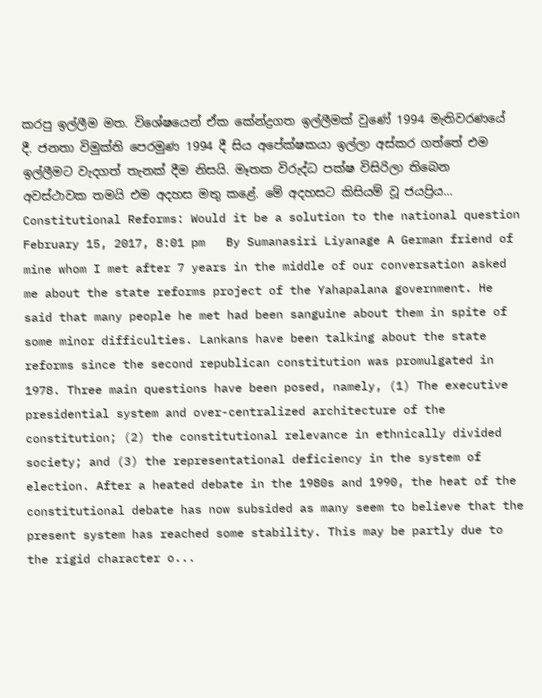කරපු ඉල්ලීම මත. විශේෂයෙන් ඒක කේන්ද්‍රගත ඉල්ලීමක් වුණේ 1994 මැතිවරණයේ දී. ජනතා විමුක්ති පෙරමුණ 1994 දී සිය අපේක්ෂකයා ඉල්ලා අස්කර ගත්තේ එම ඉල්ලීමට වැදගත් තැනක් දීම නිසයි. මෑතක විරුද්ධ පක්ෂ විසිරිලා තිබෙන අවස්ථාවක තමයි එම අදහස මතු කළේ. මේ අදහසට කිසියම් වූ ජයප්‍රිය...
Constitutional Reforms: Would it be a solution to the national question February 15, 2017, 8:01 pm   By Sumanasiri Liyanage A German friend of mine whom I met after 7 years in the middle of our conversation asked me about the state reforms project of the Yahapalana government. He said that many people he met had been sanguine about them in spite of some minor difficulties. Lankans have been talking about the state reforms since the second republican constitution was promulgated in 1978. Three main questions have been posed, namely, (1) The executive presidential system and over-centralized architecture of the constitution; (2) the constitutional relevance in ethnically divided society; and (3) the representational deficiency in the system of election. After a heated debate in the 1980s and 1990, the heat of the constitutional debate has now subsided as many seem to believe that the present system has reached some stability. This may be partly due to the rigid character o...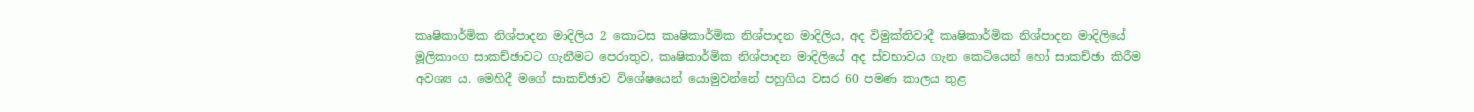කෘෂිකාර්මික නිශ්පාදන මාදිලිය 2 කොටස කෘෂිකාර්මික නිශ්පාදන මාදිලිය, අද විමුක්තිවාදී කෘෂිකාර්මික නිශ්පාදන මාදිලියේ මූලිකාංග සාකච්ඡාවට ගැනීමට පෙරාතුව, කෘෂිකාර්මික නිශ්පාදන මාදිලියේ අද ස්වභාවය ගැන කෙටියෙන් හෝ සාකච්ඡා කිරීම අවශ්‍ය ය. මෙහිදී මගේ සාකච්ඡාව විශේෂයෙන් යොමුවන්නේ පහුගිය වසර 60 පමණ කාලය තුළ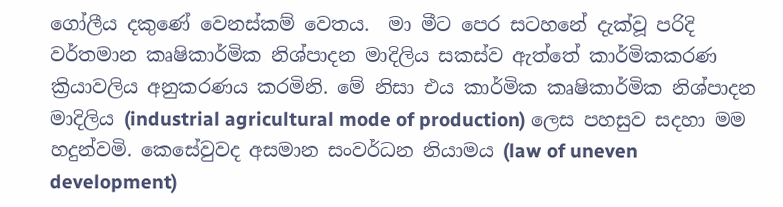ගෝලීය දකුණේ වෙනස්කම් වෙතය.  මා මීට පෙර සටහනේ දැක්වූ පරිදි වර්තමාන කෘෂිකාර්මික නිශ්පාදන මාදිලිය සකස්ව ඇත්තේ කාර්මිකකරණ ක්‍රියාවලිය අනුකරණය කරමිනි. මේ නිසා එය කාර්මික කෘෂිකාර්මික නිශ්පාදන මාදිලිය (industrial agricultural mode of production) ලෙස පහසුව සදහා මම හදුන්වමි. කෙසේවුවද අසමාන සංවර්ධන නියාමය (law of uneven development)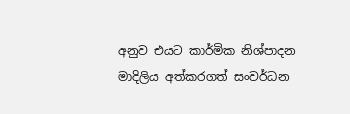අනුව එයට කාර්මික නිශ්පාදන මාදිලිය අත්කරගත් සංවර්ධන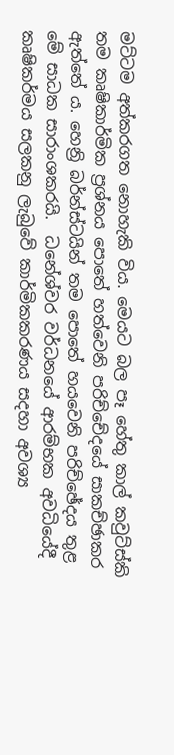මට්ටම අත්කරගත නොහැකි විය. මෙයට බල පෑ හේතු කාල් කවුට්ස්කි තම කෘෂිකාර්මික ප්‍රශ්නය පොතේ හත්වෙනි පරිච්චේදයේ සාකච්ඡාකර ඇත්තේ ය. හෙන්‍රි බර්න්ස්ටයින් තම පොතේ හයවෙනි පරිච්ඡේදය තුළ මේ සාධක සාරාංශකරයි.  ධනේශ්වර වර්ධනයේ ආරම්භක අවධියේදී කෘෂිකර්මය සලකනු ලැබුවේ කාර්මිකකරණය සදහා අවශ්‍ය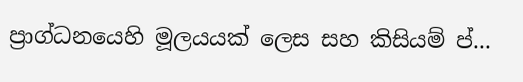ප්‍රාග්ධනයෙහි මූලයයක් ලෙස සහ කිසියම් ප්...